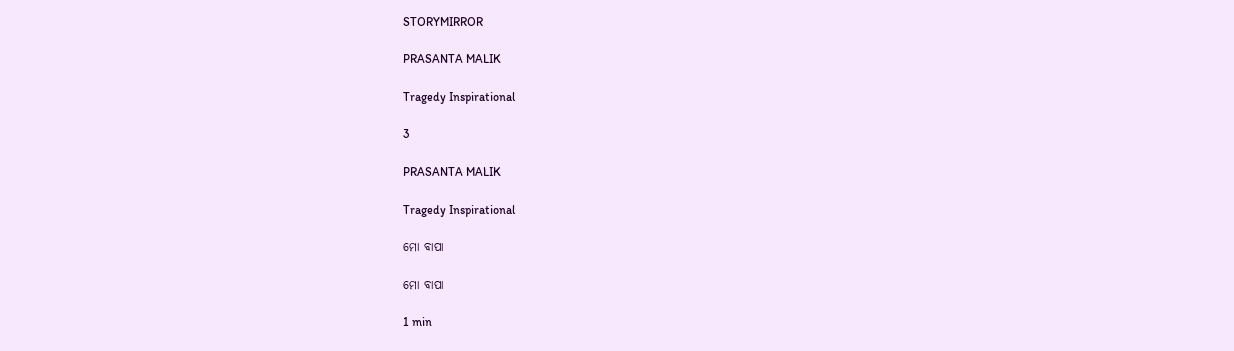STORYMIRROR

PRASANTA MALIK

Tragedy Inspirational

3

PRASANTA MALIK

Tragedy Inspirational

ମୋ ବାପା

ମୋ ବାପା

1 min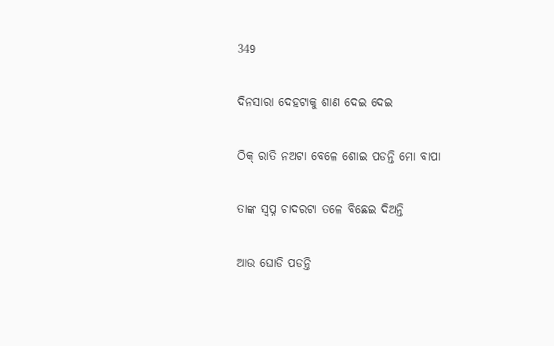349

ଦିନସାରା ଦେହଟାକୁ ଶାଣ ଦେଇ ଦେଇ

ଠିକ୍ ରାତି ନଅଟା ବେଳେ ଶୋଇ ପଡନ୍ତି ମୋ ବାପା

ତାଙ୍କ ସ୍ବପ୍ନ ଚାଦରଟା ତଳେ ବିଛେଇ ଦିଅନ୍ତି

ଆଉ ଘୋଡି ପଡନ୍ତି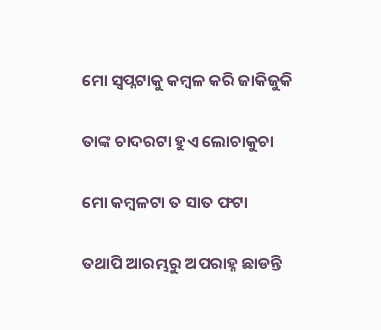ମୋ ସ୍ଵପ୍ନଟାକୁ କମ୍ବଳ କରି ଜାକିଜୁକି

ତାଙ୍କ ଚାଦରଟା ହୁଏ ଲୋଚାକୁଚା

ମୋ କମ୍ବଳଟା ତ ସାତ ଫଟା

ତଥାପି ଆରମ୍ଭରୁ ଅପରାହ୍ନ ଛାଡନ୍ତି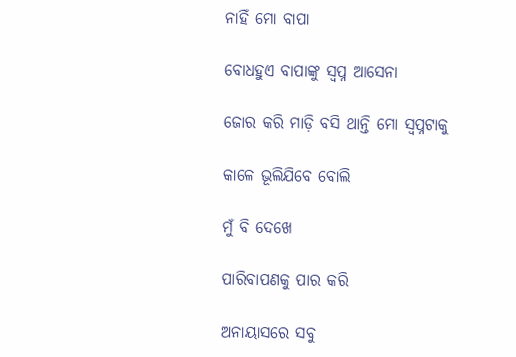ନାହିଁ ମୋ ବାପା

ବୋଧହୁଏ ବାପାଙ୍କୁ ସ୍ବପ୍ନ ଆସେନା

ଜୋର କରି ମାଡ଼ି ବସି ଥାନ୍ତି ମୋ ସ୍ବପ୍ନଟାକୁ

କାଳେ ଭୂଲିଯିବେ ବୋଲି

ମୁଁ ବି ଦେଖେ

ପାରିବାପଣକୁ ପାର କରି

ଅନାୟାସରେ ସବୁ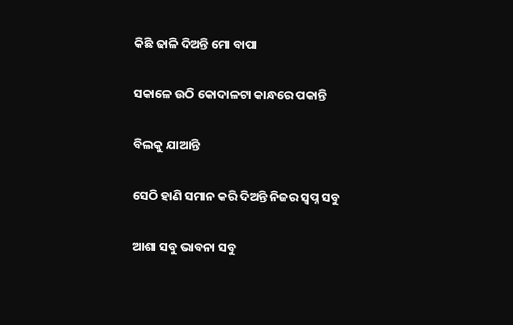କିଛି ଢାଳି ଦିଅନ୍ତି ମୋ ବାପା

ସକାଳେ ଉଠି କୋଦାଳଟା କାନ୍ଧରେ ପକାନ୍ତି

ବିଲକୁ ଯାଆନ୍ତି

ସେଠି ହାଣି ସମାନ କରି ଦିଅନ୍ତି ନିଜର ସ୍ବପ୍ନ ସବୁ

ଆଶା ସବୁ ଭାବନା ସବୁ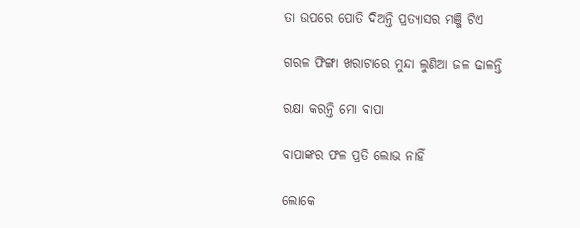ତା ଉପରେ ପୋତି ଦିଅନ୍ତି ପ୍ରତ୍ୟାସର ମଞ୍ଜି ଟିଏ

ଗରଳ ଫିଙ୍ଗା ଖରାଟାରେ ମୁନ୍ଦା ଲୁଣିଆ ଜଳ ଢାଳନ୍ତି

ରକ୍ଷା କରନ୍ତି ମୋ ବାପା

ବାପାଙ୍କର ଫଳ ପ୍ରତି ଲୋଭ ନାହିଁ

ଲୋକେ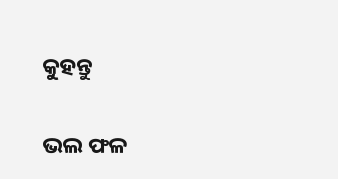କୁହନ୍ତୁ

ଭଲ ଫଳ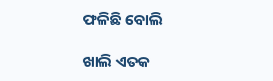ଫଳିଛି ବୋଲି

ଖାଲି ଏତକ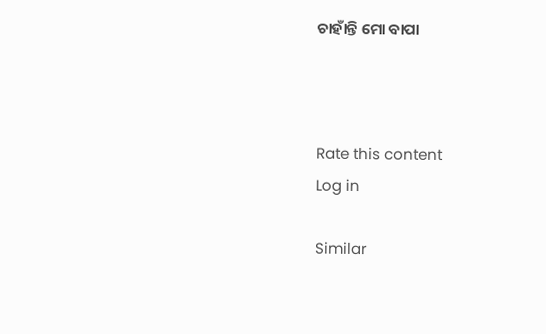ଚାହାଁନ୍ତି ମୋ ବାପା



Rate this content
Log in

Similar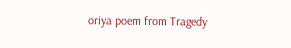oriya poem from Tragedy